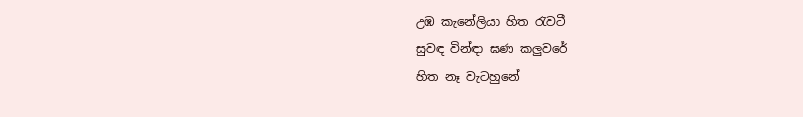උඹ කැනේලියා හිත රැවටී
සුවඳ වින්ඳා ඝණ කලුවරේ
හිත නෑ වැටහුනේ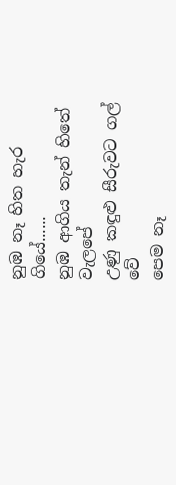නුඹ නෑ හිත හැර ගියේ......
නුඹ ආගිය තැන් හිතේ වැලපේ
උණු කඳුළු සීරුවට ගල් වේ
පෙම නෑ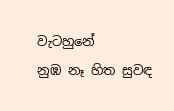වැටහුනේ
නුඹ නෑ හිත සුවඳ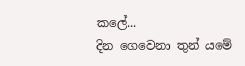කලේ...
දින ගෙවෙනා තුන් යමේ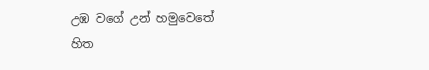උඹ වගේ උන් හමුවෙතේ
හිත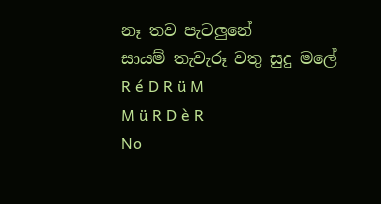නෑ තව පැටලුනේ
සායම් තැවැරූ වතු සුදු මලේ
R é D R ü M
M ü R D è R
No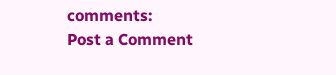comments:
Post a Comment